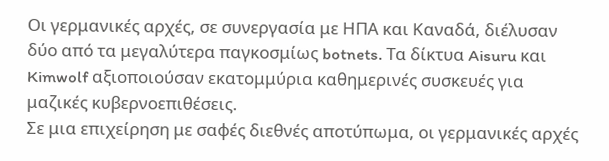Οι γερμανικές αρχές, σε συνεργασία με ΗΠΑ και Καναδά, διέλυσαν δύο από τα μεγαλύτερα παγκοσμίως botnets. Τα δίκτυα Aisuru και Kimwolf αξιοποιούσαν εκατομμύρια καθημερινές συσκευές για μαζικές κυβερνοεπιθέσεις.
Σε μια επιχείρηση με σαφές διεθνές αποτύπωμα, οι γερμανικές αρχές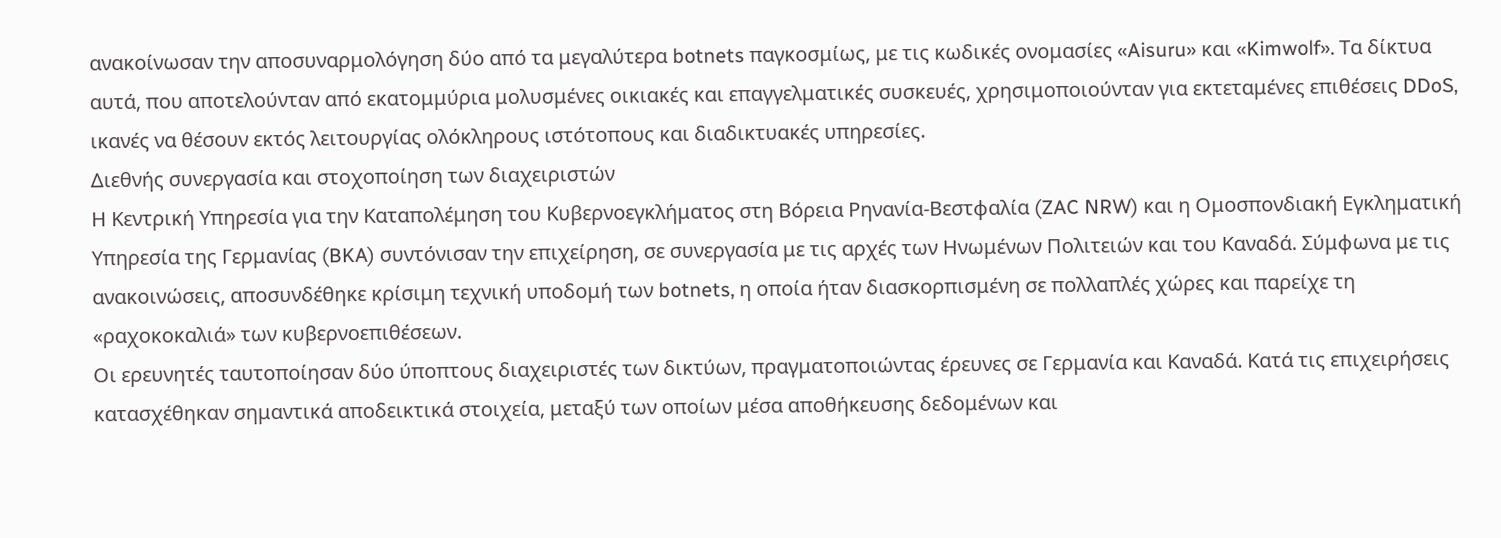ανακοίνωσαν την αποσυναρμολόγηση δύο από τα μεγαλύτερα botnets παγκοσμίως, με τις κωδικές ονομασίες «Aisuru» και «Kimwolf». Τα δίκτυα αυτά, που αποτελούνταν από εκατομμύρια μολυσμένες οικιακές και επαγγελματικές συσκευές, χρησιμοποιούνταν για εκτεταμένες επιθέσεις DDoS, ικανές να θέσουν εκτός λειτουργίας ολόκληρους ιστότοπους και διαδικτυακές υπηρεσίες.
Διεθνής συνεργασία και στοχοποίηση των διαχειριστών
Η Κεντρική Υπηρεσία για την Καταπολέμηση του Κυβερνοεγκλήματος στη Βόρεια Ρηνανία-Βεστφαλία (ZAC NRW) και η Ομοσπονδιακή Εγκληματική Υπηρεσία της Γερμανίας (BKA) συντόνισαν την επιχείρηση, σε συνεργασία με τις αρχές των Ηνωμένων Πολιτειών και του Καναδά. Σύμφωνα με τις ανακοινώσεις, αποσυνδέθηκε κρίσιμη τεχνική υποδομή των botnets, η οποία ήταν διασκορπισμένη σε πολλαπλές χώρες και παρείχε τη «ραχοκοκαλιά» των κυβερνοεπιθέσεων.
Οι ερευνητές ταυτοποίησαν δύο ύποπτους διαχειριστές των δικτύων, πραγματοποιώντας έρευνες σε Γερμανία και Καναδά. Κατά τις επιχειρήσεις κατασχέθηκαν σημαντικά αποδεικτικά στοιχεία, μεταξύ των οποίων μέσα αποθήκευσης δεδομένων και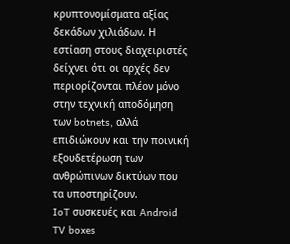κρυπτονομίσματα αξίας δεκάδων χιλιάδων. Η εστίαση στους διαχειριστές δείχνει ότι οι αρχές δεν περιορίζονται πλέον μόνο στην τεχνική αποδόμηση των botnets, αλλά επιδιώκουν και την ποινική εξουδετέρωση των ανθρώπινων δικτύων που τα υποστηρίζουν.
IoT συσκευές και Android TV boxes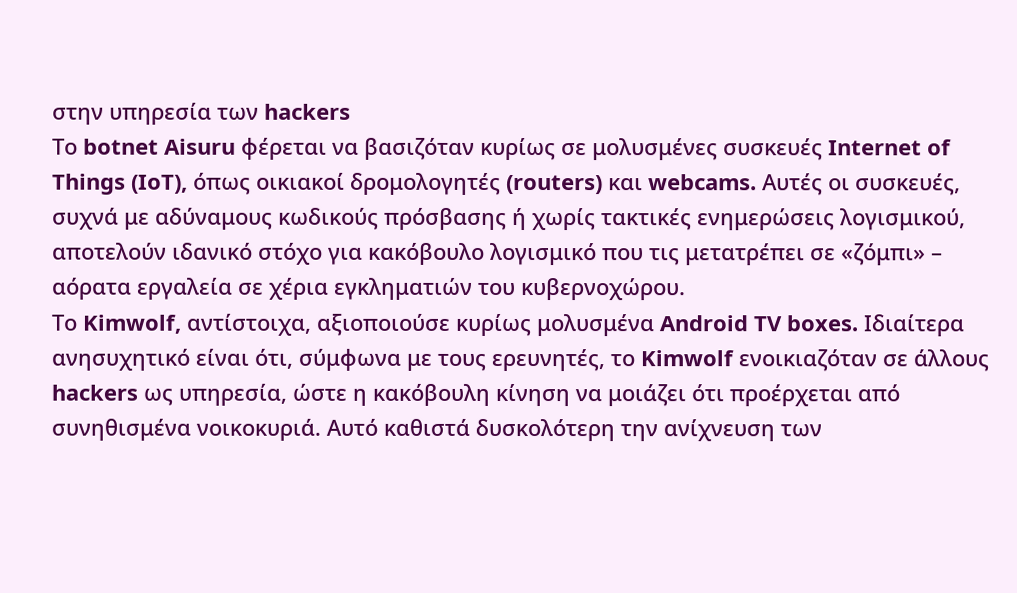στην υπηρεσία των hackers
Το botnet Aisuru φέρεται να βασιζόταν κυρίως σε μολυσμένες συσκευές Internet of Things (IoT), όπως οικιακοί δρομολογητές (routers) και webcams. Αυτές οι συσκευές, συχνά με αδύναμους κωδικούς πρόσβασης ή χωρίς τακτικές ενημερώσεις λογισμικού, αποτελούν ιδανικό στόχο για κακόβουλο λογισμικό που τις μετατρέπει σε «ζόμπι» – αόρατα εργαλεία σε χέρια εγκληματιών του κυβερνοχώρου.
Το Kimwolf, αντίστοιχα, αξιοποιούσε κυρίως μολυσμένα Android TV boxes. Ιδιαίτερα ανησυχητικό είναι ότι, σύμφωνα με τους ερευνητές, το Kimwolf ενοικιαζόταν σε άλλους hackers ως υπηρεσία, ώστε η κακόβουλη κίνηση να μοιάζει ότι προέρχεται από συνηθισμένα νοικοκυριά. Αυτό καθιστά δυσκολότερη την ανίχνευση των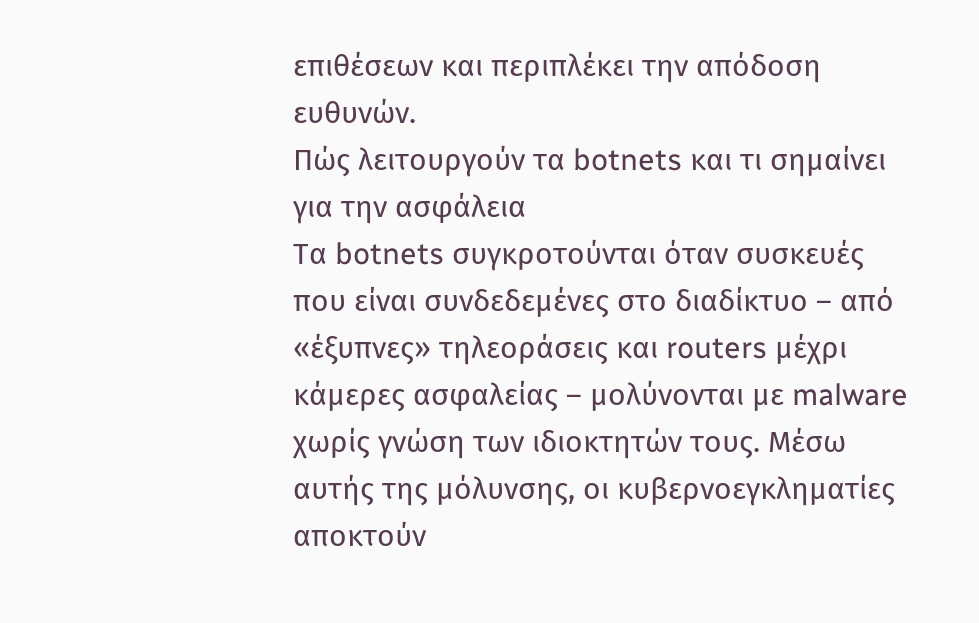επιθέσεων και περιπλέκει την απόδοση ευθυνών.
Πώς λειτουργούν τα botnets και τι σημαίνει για την ασφάλεια
Τα botnets συγκροτούνται όταν συσκευές που είναι συνδεδεμένες στο διαδίκτυο – από «έξυπνες» τηλεοράσεις και routers μέχρι κάμερες ασφαλείας – μολύνονται με malware χωρίς γνώση των ιδιοκτητών τους. Μέσω αυτής της μόλυνσης, οι κυβερνοεγκληματίες αποκτούν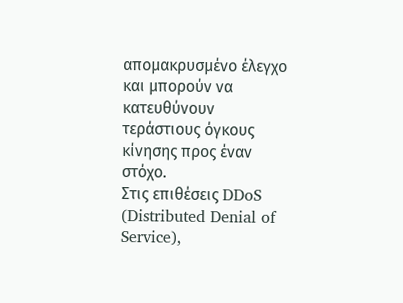απομακρυσμένο έλεγχο και μπορούν να κατευθύνουν τεράστιους όγκους κίνησης προς έναν στόχο.
Στις επιθέσεις DDoS (Distributed Denial of Service),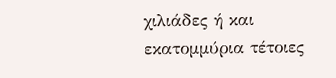χιλιάδες ή και εκατομμύρια τέτοιες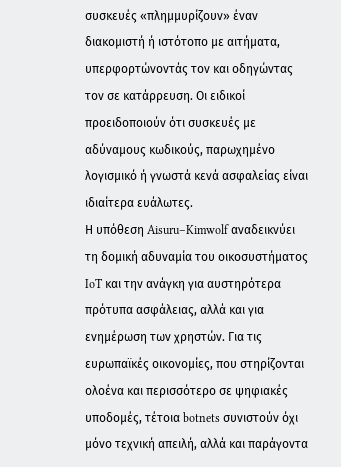συσκευές «πλημμυρίζουν» έναν διακομιστή ή ιστότοπο με αιτήματα, υπερφορτώνοντάς τον και οδηγώντας τον σε κατάρρευση. Οι ειδικοί προειδοποιούν ότι συσκευές με αδύναμους κωδικούς, παρωχημένο λογισμικό ή γνωστά κενά ασφαλείας είναι ιδιαίτερα ευάλωτες.
Η υπόθεση Aisuru–Kimwolf αναδεικνύει τη δομική αδυναμία του οικοσυστήματος IoT και την ανάγκη για αυστηρότερα πρότυπα ασφάλειας, αλλά και για ενημέρωση των χρηστών. Για τις ευρωπαϊκές οικονομίες, που στηρίζονται ολοένα και περισσότερο σε ψηφιακές υποδομές, τέτοια botnets συνιστούν όχι μόνο τεχνική απειλή, αλλά και παράγοντα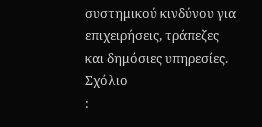συστημικού κινδύνου για επιχειρήσεις, τράπεζες και δημόσιες υπηρεσίες.
Σχόλιο
: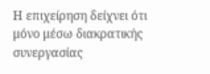Η επιχείρηση δείχνει ότι μόνο μέσω διακρατικής συνεργασίας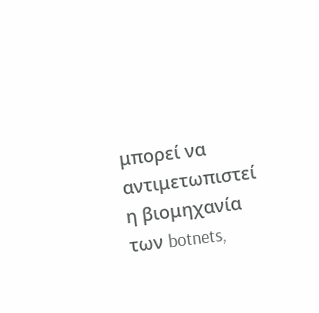μπορεί να αντιμετωπιστεί η βιομηχανία των botnets,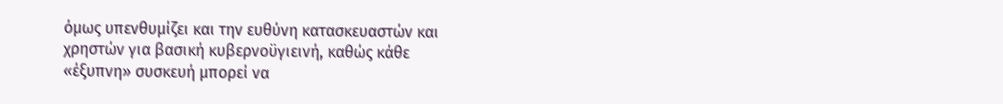όμως υπενθυμίζει και την ευθύνη κατασκευαστών και χρηστών για βασική κυβερνοϋγιεινή, καθώς κάθε «έξυπνη» συσκευή μπορεί να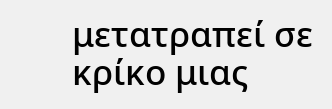μετατραπεί σε κρίκο μιας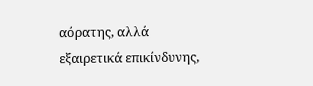αόρατης, αλλά εξαιρετικά επικίνδυνης,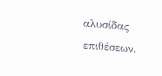αλυσίδας επιθέσεων.